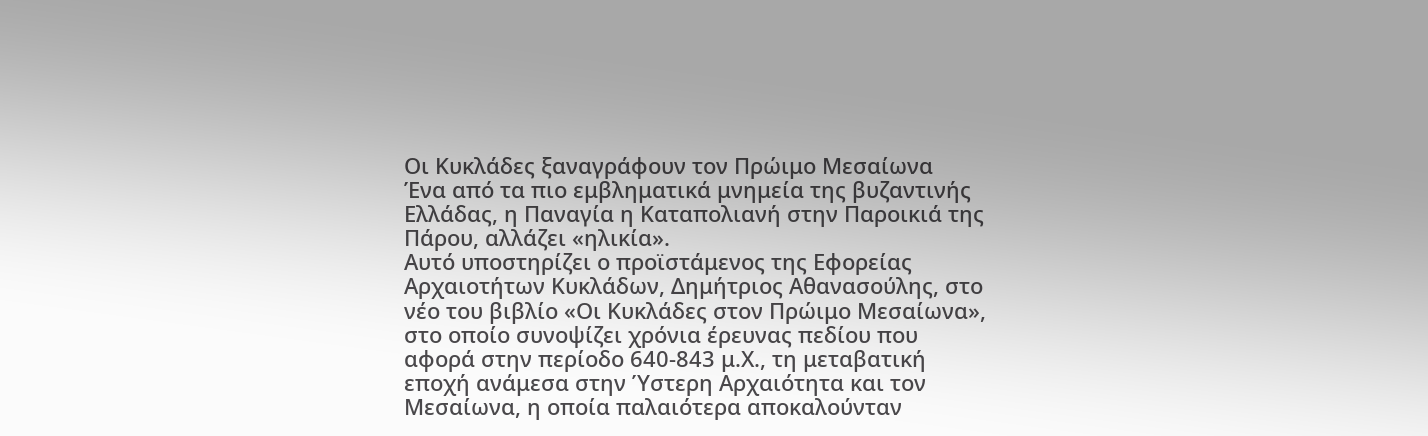Οι Κυκλάδες ξαναγράφουν τον Πρώιμο Μεσαίωνα
Ένα από τα πιο εμβληματικά μνημεία της βυζαντινής Ελλάδας, η Παναγία η Καταπολιανή στην Παροικιά της Πάρου, αλλάζει «ηλικία».
Αυτό υποστηρίζει ο προϊστάμενος της Εφορείας Αρχαιοτήτων Κυκλάδων, Δημήτριος Αθανασούλης, στο νέο του βιβλίο «Οι Κυκλάδες στον Πρώιμο Μεσαίωνα», στο οποίο συνοψίζει χρόνια έρευνας πεδίου που αφορά στην περίοδο 640-843 μ.Χ., τη μεταβατική εποχή ανάμεσα στην Ύστερη Αρχαιότητα και τον Μεσαίωνα, η οποία παλαιότερα αποκαλούνταν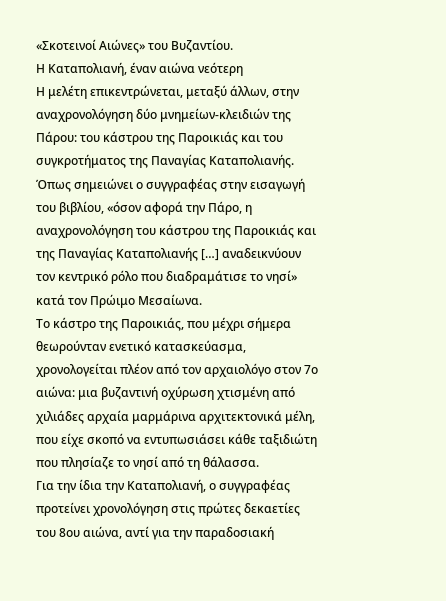«Σκοτεινοί Αιώνες» του Βυζαντίου.
Η Καταπολιανή, έναν αιώνα νεότερη
Η μελέτη επικεντρώνεται, μεταξύ άλλων, στην αναχρονολόγηση δύο μνημείων-κλειδιών της Πάρου: του κάστρου της Παροικιάς και του συγκροτήματος της Παναγίας Καταπολιανής. Όπως σημειώνει ο συγγραφέας στην εισαγωγή του βιβλίου, «όσον αφορά την Πάρο, η αναχρονολόγηση του κάστρου της Παροικιάς και της Παναγίας Καταπολιανής […] αναδεικνύουν τον κεντρικό ρόλο που διαδραμάτισε το νησί» κατά τον Πρώιμο Μεσαίωνα.
Το κάστρο της Παροικιάς, που μέχρι σήμερα θεωρούνταν ενετικό κατασκεύασμα, χρονολογείται πλέον από τον αρχαιολόγο στον 7ο αιώνα: μια βυζαντινή οχύρωση χτισμένη από χιλιάδες αρχαία μαρμάρινα αρχιτεκτονικά μέλη, που είχε σκοπό να εντυπωσιάσει κάθε ταξιδιώτη που πλησίαζε το νησί από τη θάλασσα.
Για την ίδια την Καταπολιανή, ο συγγραφέας προτείνει χρονολόγηση στις πρώτες δεκαετίες του 8ου αιώνα, αντί για την παραδοσιακή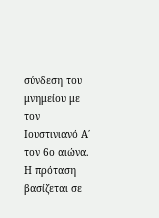σύνδεση του μνημείου με τον Ιουστινιανό Α΄ τον 6ο αιώνα. Η πρόταση βασίζεται σε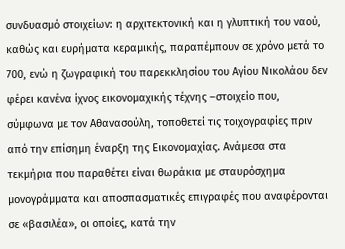συνδυασμό στοιχείων: η αρχιτεκτονική και η γλυπτική του ναού, καθώς και ευρήματα κεραμικής, παραπέμπουν σε χρόνο μετά το 700, ενώ η ζωγραφική του παρεκκλησίου του Αγίου Νικολάου δεν φέρει κανένα ίχνος εικονομαχικής τέχνης –στοιχείο που, σύμφωνα με τον Αθανασούλη, τοποθετεί τις τοιχογραφίες πριν από την επίσημη έναρξη της Εικονομαχίας. Ανάμεσα στα τεκμήρια που παραθέτει είναι θωράκια με σταυρόσχημα μονογράμματα και αποσπασματικές επιγραφές που αναφέρονται σε «βασιλέα», οι οποίες, κατά την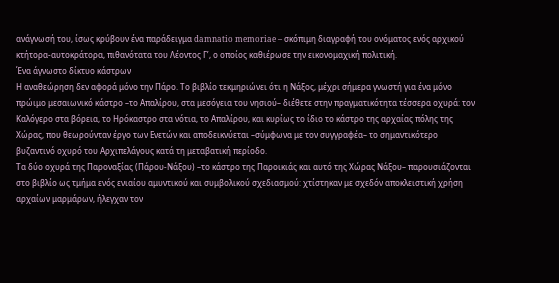ανάγνωσή του, ίσως κρύβουν ένα παράδειγμα damnatio memoriae – σκόπιμη διαγραφή του ονόματος ενός αρχικού κτήτορα-αυτοκράτορα, πιθανότατα του Λέοντος Γ’, ο οποίος καθιέρωσε την εικονομαχική πολιτική.
Ένα άγνωστο δίκτυο κάστρων
Η αναθεώρηση δεν αφορά μόνο την Πάρο. Το βιβλίο τεκμηριώνει ότι η Νάξος, μέχρι σήμερα γνωστή για ένα μόνο πρώιμο μεσαιωνικό κάστρο –το Απαλίρου, στα μεσόγεια του νησιού– διέθετε στην πραγματικότητα τέσσερα οχυρά: τον Καλόγερο στα βόρεια, το Ηρόκαστρο στα νότια, το Απαλίρου, και κυρίως το ίδιο το κάστρο της αρχαίας πόλης της Χώρας, που θεωρούνταν έργο των Ενετών και αποδεικνύεται –σύμφωνα με τον συγγραφέα– το σημαντικότερο βυζαντινό οχυρό του Αρχιπελάγους κατά τη μεταβατική περίοδο.
Τα δύο οχυρά της Παροναξίας (Πάρου-Νάξου) –το κάστρο της Παροικιάς και αυτό της Χώρας Νάξου– παρουσιάζονται στο βιβλίο ως τμήμα ενός ενιαίου αμυντικού και συμβολικού σχεδιασμού: χτίστηκαν με σχεδόν αποκλειστική χρήση αρχαίων μαρμάρων, ήλεγχαν τον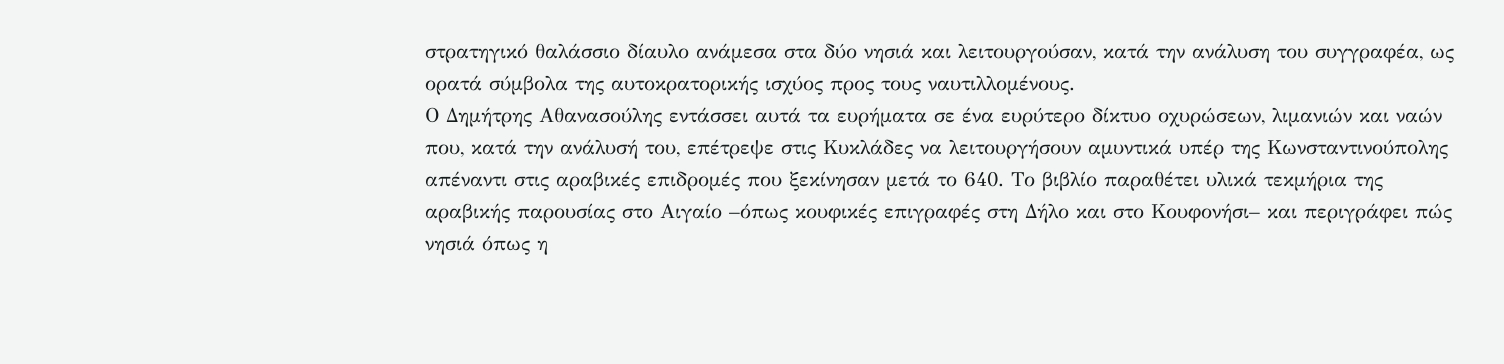στρατηγικό θαλάσσιο δίαυλο ανάμεσα στα δύο νησιά και λειτουργούσαν, κατά την ανάλυση του συγγραφέα, ως ορατά σύμβολα της αυτοκρατορικής ισχύος προς τους ναυτιλλομένους.
Ο Δημήτρης Αθανασούλης εντάσσει αυτά τα ευρήματα σε ένα ευρύτερο δίκτυο οχυρώσεων, λιμανιών και ναών που, κατά την ανάλυσή του, επέτρεψε στις Κυκλάδες να λειτουργήσουν αμυντικά υπέρ της Κωνσταντινούπολης απέναντι στις αραβικές επιδρομές που ξεκίνησαν μετά το 640. Το βιβλίο παραθέτει υλικά τεκμήρια της αραβικής παρουσίας στο Αιγαίο –όπως κουφικές επιγραφές στη Δήλο και στο Κουφονήσι– και περιγράφει πώς νησιά όπως η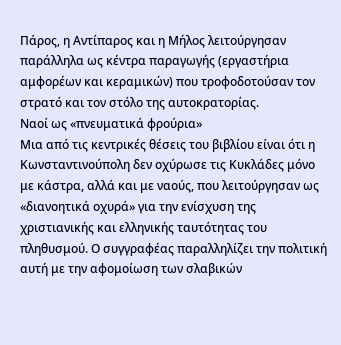Πάρος, η Αντίπαρος και η Μήλος λειτούργησαν παράλληλα ως κέντρα παραγωγής (εργαστήρια αμφορέων και κεραμικών) που τροφοδοτούσαν τον στρατό και τον στόλο της αυτοκρατορίας.
Ναοί ως «πνευματικά φρούρια»
Μια από τις κεντρικές θέσεις του βιβλίου είναι ότι η Κωνσταντινούπολη δεν οχύρωσε τις Κυκλάδες μόνο με κάστρα, αλλά και με ναούς, που λειτούργησαν ως «διανοητικά οχυρά» για την ενίσχυση της χριστιανικής και ελληνικής ταυτότητας του πληθυσμού. Ο συγγραφέας παραλληλίζει την πολιτική αυτή με την αφομοίωση των σλαβικών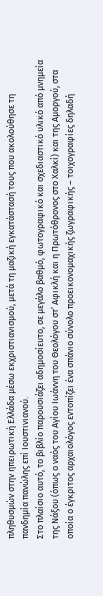πληθυσμών στην ηπειρωτική Ελλάδα μέσω εκχριστιανισμού, μετά τη μαζική εγκατάστασή τους που ακολούθησε τη πανδημία πανώλης επί Ιουστινιανού.
Στο πλαίσιο αυτό, το βιβλίο παρουσιάζει αδημοσίευτο, σε μεγάλο βαθμό, φωτογραφικό και σχεδιαστικό υλικό από μνημεία της Νάξου (όπως ο ναός του Αγίου Ιωάννη του Θεολόγου στ’ Αφικλή και η Πρωτόθρονος στο Χαλκί) και της Αμοργού, στα οποία ο έγκριτος αρχαιολόγος εντοπίζει ένα σπάνιο σύνολο προεικονομαχικής ζωγραφικής – τοιχογραφίες δηλαδή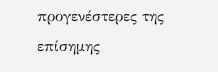προγενέστερες της επίσημης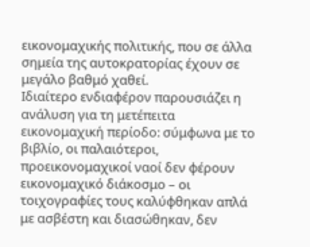εικονομαχικής πολιτικής, που σε άλλα σημεία της αυτοκρατορίας έχουν σε μεγάλο βαθμό χαθεί.
Ιδιαίτερο ενδιαφέρον παρουσιάζει η ανάλυση για τη μετέπειτα εικονομαχική περίοδο: σύμφωνα με το βιβλίο, οι παλαιότεροι, προεικονομαχικοί ναοί δεν φέρουν εικονομαχικό διάκοσμο – οι τοιχογραφίες τους καλύφθηκαν απλά με ασβέστη και διασώθηκαν, δεν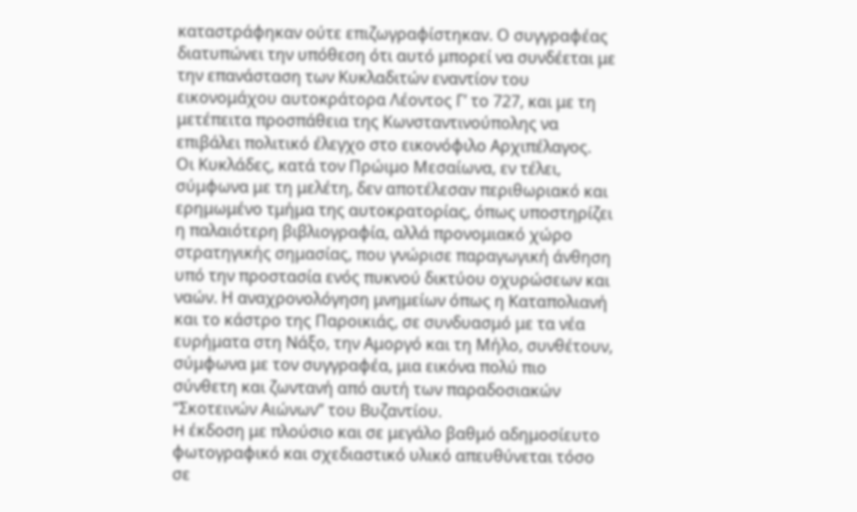καταστράφηκαν ούτε επιζωγραφίστηκαν. Ο συγγραφέας διατυπώνει την υπόθεση ότι αυτό μπορεί να συνδέεται με την επανάσταση των Κυκλαδιτών εναντίον του εικονομάχου αυτοκράτορα Λέοντος Γ’ το 727, και με τη μετέπειτα προσπάθεια της Κωνσταντινούπολης να επιβάλει πολιτικό έλεγχο στο εικονόφιλο Αρχιπέλαγος.
Οι Κυκλάδες, κατά τον Πρώιμο Μεσαίωνα, εν τέλει, σύμφωνα με τη μελέτη, δεν αποτέλεσαν περιθωριακό και ερημωμένο τμήμα της αυτοκρατορίας, όπως υποστηρίζει η παλαιότερη βιβλιογραφία, αλλά προνομιακό χώρο στρατηγικής σημασίας, που γνώρισε παραγωγική άνθηση υπό την προστασία ενός πυκνού δικτύου οχυρώσεων και ναών. Η αναχρονολόγηση μνημείων όπως η Καταπολιανή και το κάστρο της Παροικιάς, σε συνδυασμό με τα νέα ευρήματα στη Νάξο, την Αμοργό και τη Μήλο, συνθέτουν, σύμφωνα με τον συγγραφέα, μια εικόνα πολύ πιο σύνθετη και ζωντανή από αυτή των παραδοσιακών “Σκοτεινών Αιώνων” του Βυζαντίου.
H έκδοση με πλούσιο και σε μεγάλο βαθμό αδημοσίευτο φωτογραφικό και σχεδιαστικό υλικό απευθύνεται τόσο σε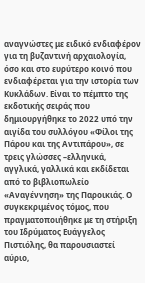αναγνώστες με ειδικό ενδιαφέρον για τη βυζαντινή αρχαιολογία, όσο και στο ευρύτερο κοινό που ενδιαφέρεται για την ιστορία των Κυκλάδων. Είναι το πέμπτο της εκδοτικής σειράς που δημιουργήθηκε το 2022 υπό την αιγίδα του συλλόγου «Φίλοι της Πάρου και της Αντιπάρου», σε τρεις γλώσσες –ελληνικά, αγγλικά, γαλλικά και εκδίδεται από το βιβλιοπωλείο «Αναγέννηση» της Παροικιάς. Ο συγκεκριμένος τόμος, που πραγματοποιήθηκε με τη στήριξη του Ιδρύματος Ευάγγελος Πιστιόλης, θα παρουσιαστεί αύριο,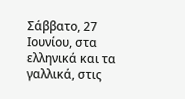Σάββατο, 27 Ιουνίου, στα ελληνικά και τα γαλλικά, στις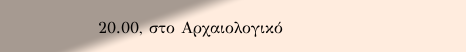20.00, στο Αρχαιολογικό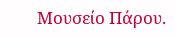Μουσείο Πάρου.